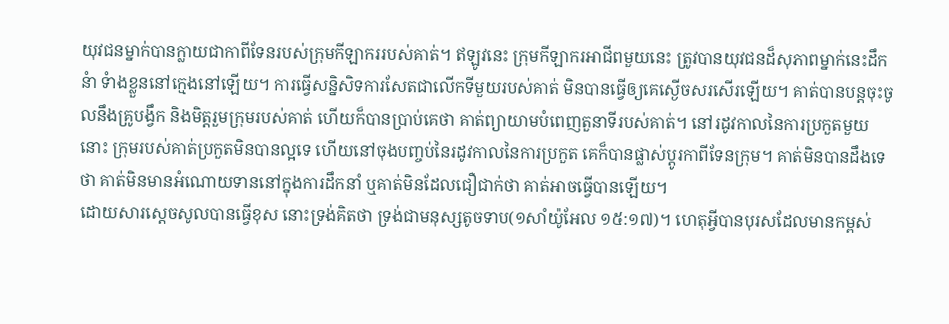យុវជនម្នាក់បានក្លាយជាកាពីទែនរបស់ក្រុមកីឡាកររបស់គាត់។ ឥឡូវនេះ ក្រុមកីឡាករអាជីពមួយនេះ ត្រូវបានយុវជនដ៏សុភាពម្នាក់នេះដឹកនំា ទំាងខ្លួននៅក្មេងនៅឡើយ។ ការធ្វើសន្និសិទការសែតជាលើកទីមួយរបស់គាត់ មិនបានធ្វើឲ្យគេស្ងើចសរសើរឡើយ។ គាត់បានបន្តចុះចូលនឹងគ្រូបង្វឹក និងមិត្តរួមក្រុមរបស់គាត់ ហើយក៏បានប្រាប់គេថា គាត់ព្យាយាមបំពេញតួនាទីរបស់គាត់។ នៅរដូវកាលនៃការប្រកួតមួយនោះ ក្រុមរបស់គាត់ប្រកួតមិនបានល្អទេ ហើយនៅចុងបញ្ចប់នៃរដូវកាលនៃការប្រកួត គេក៏បានផ្លាស់ប្តូរកាពីទែនក្រុម។ គាត់មិនបានដឹងទេថា គាត់មិនមានអំណោយទាននៅក្នុងការដឹកនាំ ឬគាត់មិនដែលជឿជាក់ថា គាត់អាចធ្វើបានឡើយ។
ដោយសារស្តេចសូលបានធ្វើខុស នោះទ្រង់គិតថា ទ្រង់ជាមនុស្សតូចទាប(១សាំយ៉ូអែល ១៥:១៧)។ ហេតុអ្វីបានបុរសដែលមានកម្ពស់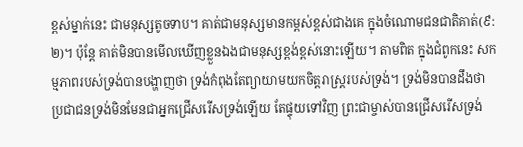ខ្ពស់ម្នាក់នេះ ជាមនុស្សតូចទាប។ គាត់ជាមនុស្សមានកម្ពស់ខ្ពស់ជាងគេ ក្នុងចំណោមជនជាតិគាត់(៩:២)។ ប៉ុន្តែ គាត់មិនបានមើលឃើញខ្លួនឯងជាមនុស្សខ្ពង់ខ្ពស់នោះឡើយ។ តាមពិត ក្នុងជំពូកនេះ សកម្មភាពរបស់ទ្រង់បានបង្ហាញថា ទ្រង់កំពុងតែព្យាយាមយកចិត្តរាស្រ្តរបស់ទ្រង់។ ទ្រង់មិនបានដឹងថា ប្រជាជនទ្រង់មិនមែនជាអ្នកជ្រើសរើសទ្រង់ឡើយ តែផ្ទុយទៅវិញ ព្រះជាម្ចាស់បានជ្រើសរើសទ្រង់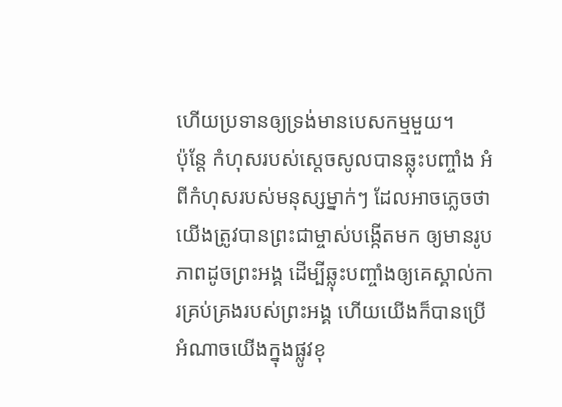ហើយប្រទានឲ្យទ្រង់មានបេសកម្មមួយ។
ប៉ុន្តែ កំហុសរបស់ស្តេចសូលបានឆ្លុះបញ្ចាំង អំពីកំហុសរបស់មនុស្សម្នាក់ៗ ដែលអាចភ្លេចថា យើងត្រូវបានព្រះជាម្ចាស់បង្កើតមក ឲ្យមានរូបភាពដូចព្រះអង្គ ដើម្បីឆ្លុះបញ្ចាំងឲ្យគេស្គាល់ការគ្រប់គ្រងរបស់ព្រះអង្គ ហើយយើងក៏បានប្រើអំណាចយើងក្នុងផ្លូវខុ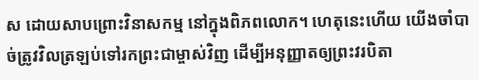ស ដោយសាបព្រោះវិនាសកម្ម នៅក្នុងពិភពលោក។ ហេតុនេះហើយ យើងចាំបាច់ត្រូវវិលត្រឡប់ទៅរកព្រះជាម្ចាស់វិញ ដើម្បីអនុញ្ញាតឲ្យព្រះវរបិតា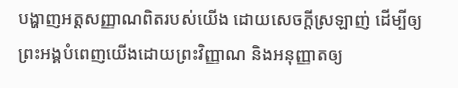បង្ហាញអត្តសញ្ញាណពិតរបស់យើង ដោយសេចក្តីស្រឡាញ់ ដើម្បីឲ្យព្រះអង្គបំពេញយើងដោយព្រះវិញ្ញាណ និងអនុញ្ញាតឲ្យ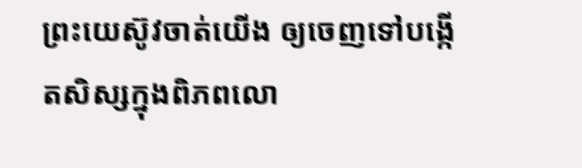ព្រះយេស៊ូវចាត់យើង ឲ្យចេញទៅបង្កើតសិស្សក្នុងពិភពលោ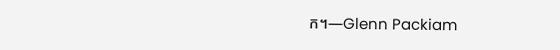ក។—Glenn Packiam